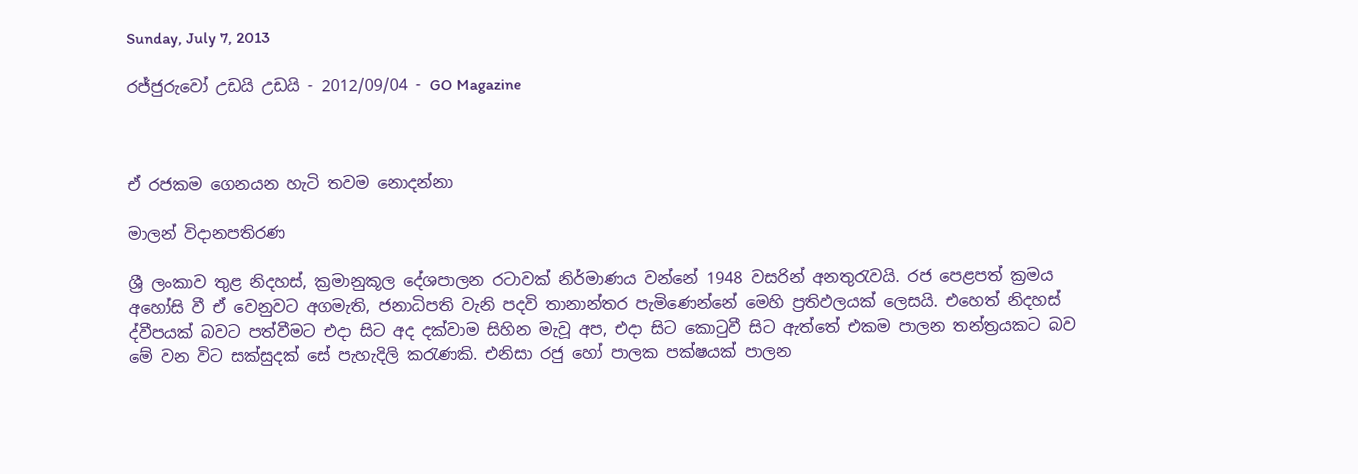Sunday, July 7, 2013

රජ්ජුරුවෝ උඩයි උඩයි - 2012/09/04 - GO Magazine



ඒ රජකම ගෙනයන හැටි තවම නොදන්නා

මාලන් විදානපතිරණ

ශ්‍රී ලංකාව තුළ නිදහස්, ක්‍රමානුකූල දේශපාලන රටාවක් නිර්මාණය වන්නේ 1948 වසරින් අනතුරැවයි. රජ පෙළපත් ක්‍රමය අහෝසි වී ඒ වෙනුවට අගමැති, ජනාධිපති වැනි පදවි තානාන්තර පැමිණෙන්නේ මෙහි ප්‍රතිඵලයක් ලෙසයි. එහෙත් නිදහස් ද්වීපයක් බවට පත්වීමට එදා සිට අද දක්වාම සිහින මැවූ අප, එදා සිට කොටුවී සිට ඇත්තේ එකම පාලන තන්ත්‍රයකට බව මේ වන විට සක්සුදක් සේ පැහැදිලි කරැණකි. එනිසා රජු හෝ පාලක පක්ෂයක් පාලන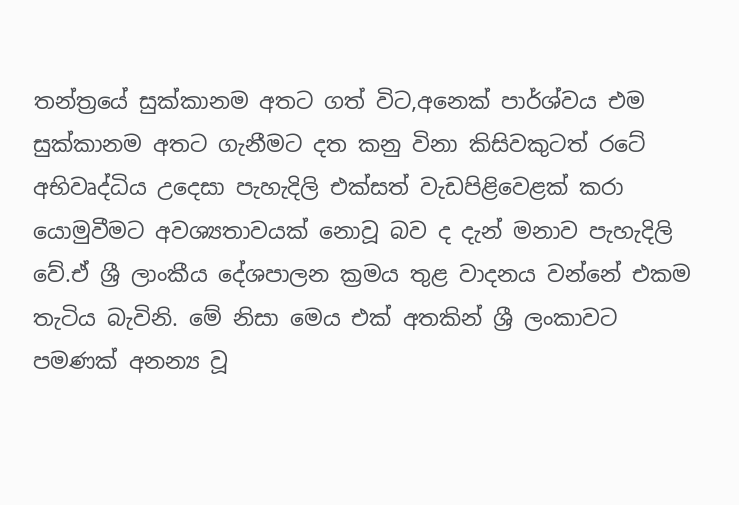තන්ත්‍රයේ සුක්කානම අතට ගත් විට,අනෙක් පාර්ශ්වය එම සුක්කානම අතට ගැනීමට දත කනු විනා කිසිවකුටත් රටේ අභිවෘද්ධිය උදෙසා පැහැදිලි එක්සත් වැඩපිළිවෙළක් කරා යොමුවීමට අවශ්‍යතාවයක් නොවූ බව ද දැන් මනාව පැහැදිලි වේ.ඒ ශ්‍රී ලාංකීය දේශපාලන ක්‍රමය තුළ වාදනය වන්නේ එකම තැටිය බැවිනි. මේ නිසා මෙය එක් අතකින් ශ්‍රී ලංකාවට පමණක් අනන්‍ය වූ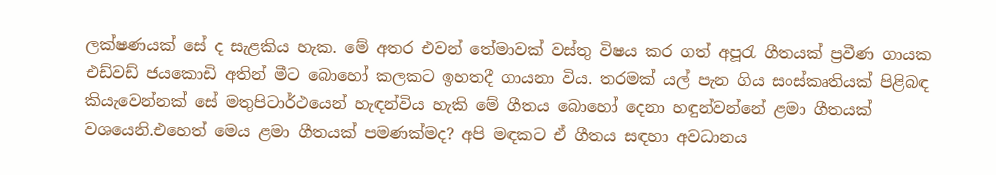ලක්ෂණයක් සේ ද සැළකිය හැක. මේ අතර එවන් තේමාවක් වස්තු විෂය කර ගත් අපූරැ ගීතයක් ප්‍රවීණ ගායක එඩ්වඩ් ජයකොඩි අතින් මීට බොහෝ කලකට ඉහතදී ගායනා විය. තරමක් යල් පැන ගිය සංස්කෘතියක් පිළිබඳ කියැවෙන්නක් සේ මතුපිටාර්ථයෙන් හැඳන්විය හැකි මේ ගීතය බොහෝ දෙනා හඳුන්වන්නේ ළමා ගීතයක් වශයෙනි.එහෙත් මෙය ළමා ගීතයක් පමණක්මද? අපි මඳකට ඒ ගීතය සඳහා අවධානය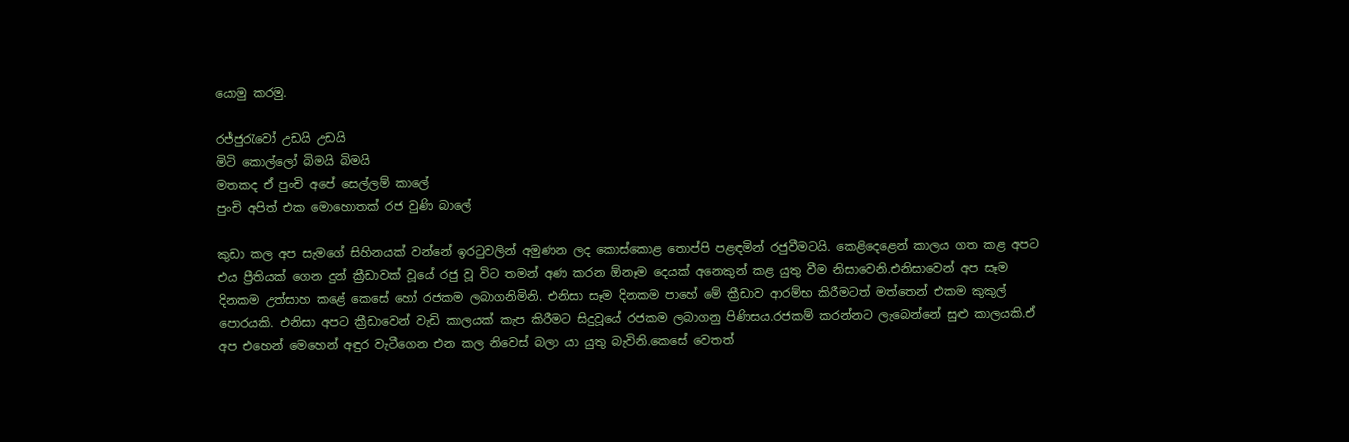යොමු කරමු.

රජ්ජුරැවෝ උඩයි උඩයි
මිටි කොල්ලෝ බිමයි බිමයි
මතකද ඒ පුංචි අපේ සෙල්ලම් කාලේ
පුංචි අපිත් එක මොහොතක් රජ වුණි බාලේ

කුඩා කල අප සැමගේ සිහිනයක් වන්නේ ඉරටුවලින් අමුණන ලද කොස්කොළ තොප්පි පළඳමින් රජුවීමටයි. කෙළිදෙළෙන් කාලය ගත කළ අපට එය ප්‍රීතියක් ගෙන දුන් ක්‍රීඩාවක් වූයේ රජු වූ විට තමන් අණ කරන ඕනෑම දෙයක් අනෙකුන් කළ යුතු වීම නිසාවෙනි.එනිසාවෙන් අප සෑම දිනකම උත්සාහ කළේ කෙසේ හෝ රජකම ලබාගනිමිනි. එනිසා සෑම දිනකම පාහේ මේ ක්‍රීඩාව ආරම්භ කිරීමටත් මත්තෙන් එකම කුකුල් පොරයකි. එනිසා අපට ක්‍රීඩාවෙන් වැඩි කාලයක් කැප කිරීමට සිදුවූයේ රජකම ලබාගනු පිණිසය.රජකම් කරන්නට ලැබෙන්නේ සුළු කාලයකි.ඒ අප එහෙන් මෙහෙන් අඳුර වැටීගෙන එන කල නිවෙස් බලා යා යුතු බැවිනි.කෙසේ වෙතත්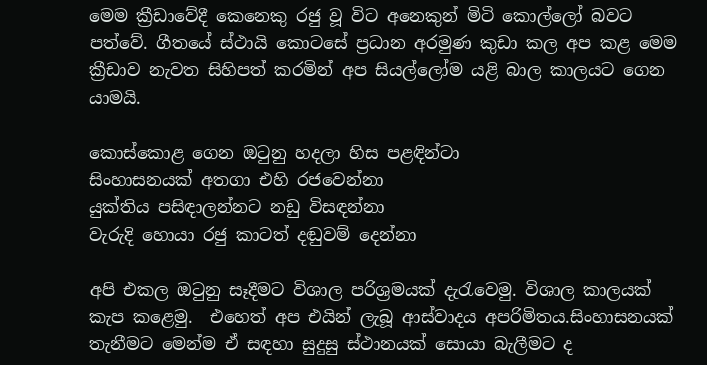මෙම ක්‍රීඩාවේදී කෙනෙකු රජු වූ විට අනෙකුන් මිටි කොල්ලෝ බවට පත්වේ. ගීතයේ ස්ථායි කොටසේ ප්‍රධාන අරමුණ කුඩා කල අප කළ මෙම ක්‍රීඩාව නැවත සිහිපත් කරමින් අප සියල්ලෝම යළි බාල කාලයට ගෙන යාමයි.

කොස්කොළ ගෙන ඔටුනු හදලා හිස පළඳින්ටා
සිංහාසනයක් අතගා එහි රජවෙන්නා
යුක්තිය පසිඳාලන්නට නඩු විසඳන්නා
වැරුදි හොයා රජු කාටත් දඬුවම් දෙන්නා

අපි එකල ඔටුනු සෑදීමට විශාල පරිශ්‍රමයක් දැරැවෙමු. විශාල කාලයක් කැප කළෙමු.  එහෙත් අප එයින් ලැබූ ආස්වාදය අපරිමිතය.සිංහාසනයක් තැනීමට මෙන්ම ඒ සඳහා සුදුසු ස්ථානයක් සොයා බැලීමට ද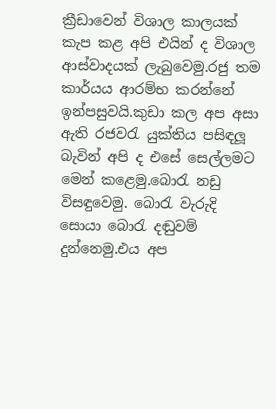ක්‍රීඩාවෙන් විශාල කාලයක් කැප කළ අපි එයින් ද විශාල ආස්වාදයක් ලැබුවෙමු.රජු තම කාර්යය ආරම්භ කරන්නේ ඉන්පසුවයි.කුඩා කල අප අසා ඇති රජවරැ යුක්තිය පසිඳලූ බැවින් අපි ද එසේ සෙල්ලමට මෙන් කළෙමු.බොරැ නඩු විසඳුවෙමු. බොරැ වැරුදි සොයා බොරැ දඬුවම් දුන්නෙමු.එය අප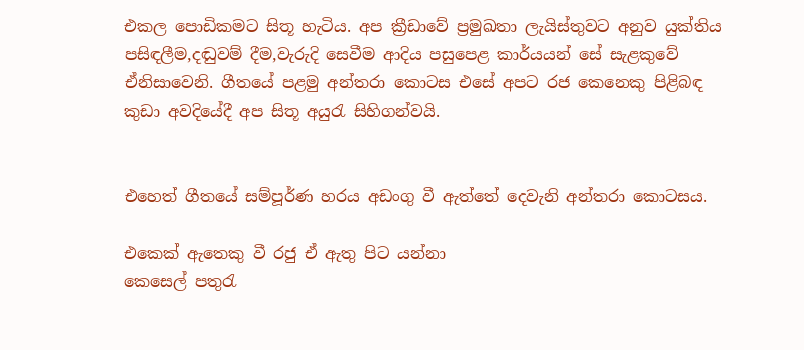එකල පොඩිකමට සිතූ හැටිය. අප ක්‍රීඩාවේ ප්‍රමුඛතා ලැයිස්තුවට අනුව යුක්තිය පසිඳලීම,දඬුවම් දීම,වැරුදි සෙවීම ආදිය පසුපෙළ කාර්යයන් සේ සැළකුවේ ඒනිසාවෙනි. ගීතයේ පළමු අන්තරා කොටස එසේ අපට රජ කෙනෙකු පිළිබඳ කුඩා අවදියේදී අප සිතූ අයුරැ සිහිගන්වයි.


එහෙත් ගීතයේ සම්පූර්ණ හරය අඩංගු වී ඇත්තේ දෙවැනි අන්තරා කොටසය.

එකෙක් ඇතෙකු වී රජු ඒ ඇතු පිට යන්නා
කෙසෙල් පතුරැ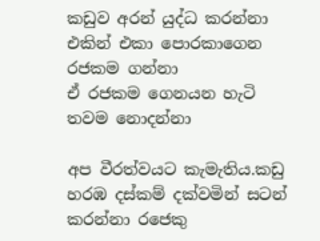කඩුව අරන් යුද්ධ කරන්නා
එකින් එකා පොරකාගෙන රජකම ගන්නා
ඒ රජකම ගෙනයන හැටි තවම නොදන්නා

අප වීරත්වයට කැමැතිය.කඩු හරඹ දස්කම් දක්වමින් සටන් කරන්නා රජෙකු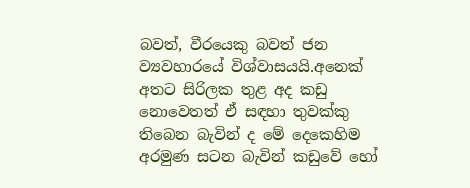බවත්, වීරයෙකු බවත් ජන ව්‍යවහාරයේ විශ්වාසයයි.අනෙක් අතට සිරිලක තුළ අද කඩු නොවෙතත් ඒ සඳහා තුවක්කු තිබෙන බැවින් ද මේ දෙකෙහිම අරමුණ සටන බැවින් කඩුවේ හෝ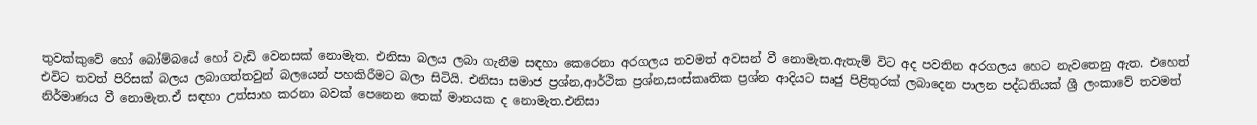තුවක්කුවේ හෝ බෝම්බයේ හෝ වැඩි වෙනසක් නොමැත. එනිසා බලය ලබා ගැනීම සඳහා කෙරෙනා අරගලය තවමත් අවසන් වී නොමැත.ඇතැම් විට අද පවතින අරගලය හෙට නැවතෙනු ඇත. එහෙත් එවිට තවත් පිරිසක් බලය ලබාගත්තවුන් බලයෙන් පහකිරීමට බලා සිටියි. එනිසා සමාජ ප්‍රශ්න,ආර්ථික ප්‍රශ්න,සංස්කෘතික ප්‍රශ්න ආදියට සෘජු පිළිතුරක් ලබාදෙන පාලන පද්ධතියක් ශ්‍රී ලංකාවේ තවමත් නිර්මාණය වී නොමැත.ඒ සඳහා උත්සාහ කරනා බවක් පෙනෙන තෙක් මානයක ද නොමැත.එනිසා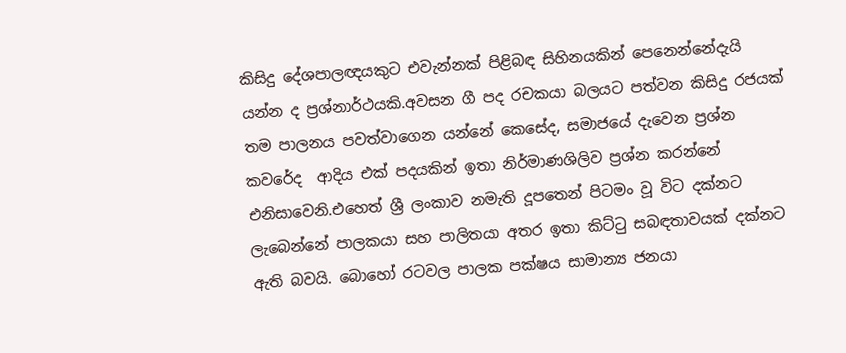කිසිදු දේශපාලඥයකුට එවැන්නක් පිළිබඳ සිහිනයකින් පෙනෙන්නේදැයි යන්න ද ප්‍රශ්නාර්ථයකි.අවසන ගී පද රචකයා බලයට පත්වන කිසිදු රජයක් තම පාලනය පවත්වාගෙන යන්නේ කෙසේද, සමාජයේ දැවෙන ප්‍රශ්න කවරේද  ආදිය එක් පදයකින් ඉතා නිර්මාණශිලිව ප්‍රශ්න කරන්නේ එනිසාවෙනි.එහෙත් ශ්‍රී ලංකාව නමැති දූපතෙන් පිටමං වූ විට දක්නට ලැබෙන්නේ පාලකයා සහ පාලිතයා අතර ඉතා කිට්ටු සබඳතාවයක් දක්නට ඇති බවයි. බොහෝ රටවල පාලක පක්ෂය සාමාන්‍ය ජනයා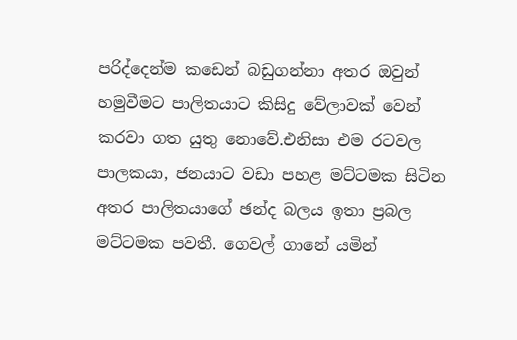පරිද්දෙන්ම කඩෙන් බඩුගන්නා අතර ඔවුන් හමුවීමට පාලිතයාට කිසිදු වේලාවක් වෙන් කරවා ගත යුතු නොවේ.එනිසා එම රටවල පාලකයා, ජනයාට වඩා පහළ මට්ටමක සිටින අතර පාලිතයාගේ ඡන්ද බලය ඉතා ප්‍රබල මට්ටමක පවතී. ගෙවල් ගානේ යමින්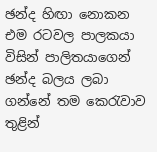ඡන්ද හිඟා නොකන එම රටවල පාලකයා විසින් පාලිතයාගෙන් ඡන්ද බලය ලබා ගන්නේ තම කෙරැවාව තුළින්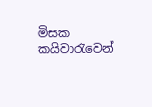මිසක කයිවාරැවෙන්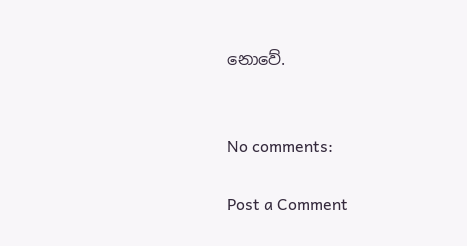නොවේ.


No comments:

Post a Comment